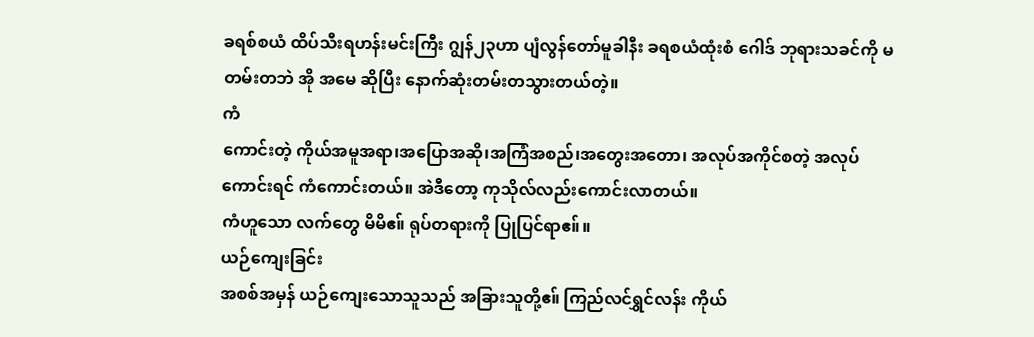ခရစ်စယံ ထိပ်သီးရဟန်းမင်းကြီး ဂျွန်၂၃ဟာ ပျံလွန်တော်မူခါနီး ခရစယံထုံးစံ ဂေါဒ် ဘုရားသခင်ကို မတမ်းတဘဲ အို အမေ ဆိုပြီး နောက်ဆုံးတမ်းတသွားတယ်တဲ့။
ကံ
ကောင်းတဲ့ ကိုယ်အမူအရာ၊အပြောအဆို၊အကြံအစည်၊အတွေးအတော၊ အလုပ်အကိုင်စတဲ့ အလုပ်ကောင်းရင် ကံကောင်းတယ်။ အဲဒီတော့ ကုသိုလ်လည်းကောင်းလာတယ်။
ကံဟူသော လက်တွေ မိမိဧ။် ရုပ်တရားကို ပြုပြင်ရာဧ။်။
ယဉ်ကျေးခြင်း
အစစ်အမှန် ယဉ်ကျေးသောသူသည် အခြားသူတို့ဧ။် ကြည်လင်ရွှင်လန်း ကိုယ်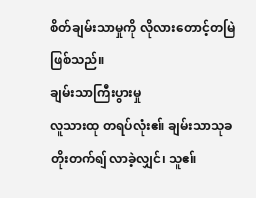စိတ်ချမ်းသာမှုကို လိုလားတောင့်တမြဲဖြစ်သည်။
ချမ်းသာကြီးပွားမှု
လူသားထု တရပ်လုံးဧ။် ချမ်းသာသုခ တိုးတက်ရျ် လာခဲ့လျှင်၊ သူဧ။်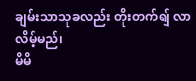ချမ်းသာသုခလည်း တိုးတက်ရျ် လာလိမ့်မည်၊
မိမိ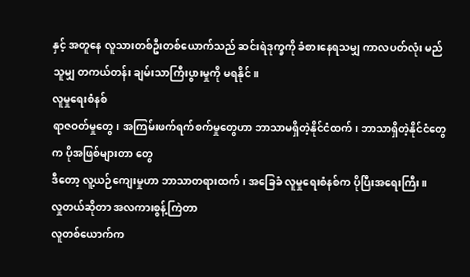နှင့် အတူနေ လူသားတစ်ဦးတစ်ယောက်သည် ဆင်းရဲဒုက္ခကို ခံစားနေရသမျှ ကာလပတ်လုံး မည်သူမျှ တကယ်တန်း ချမ်းသာကြီးပွားမှုကို မရနိုင်။
လူမှုရေးစံနစ်
ရာဇဝတ်မှုတွေ၊ အကြမ်းဖက်ရက်စက်မှုတွေဟာ ဘာသာမရှိတဲ့နိုင်ငံထက်၊ ဘာသာရှိတဲ့နိုင်ငံတွေက ပိုအဖြစ်များတာ တွေ
ဒီတော့ လူ့ယဉ်ကျေးမှုဟာ ဘာသာတရားထက်၊ အခြေခံ လူမှုရေးစံနစ်က ပိုပြီးအရေးကြီး။
လှုတယ်ဆိုတာ အလကားစွန့်ကြဲတာ
လူတစ်ယောက်က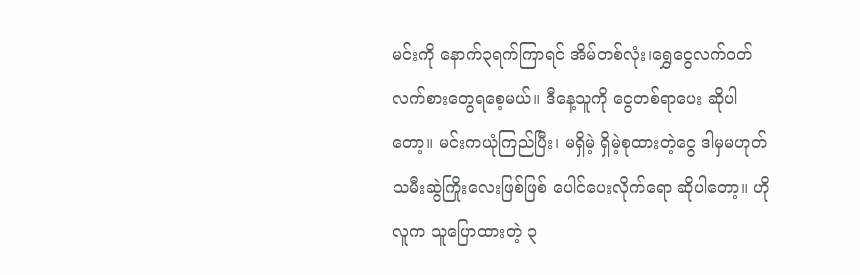မင်းကို နောက်၃ရက်ကြာရင် အိမ်တစ်လုံး၊ရွှေငွေလက်ဝတ် လက်စားတွေရစေ့မယ်။ ဒီနေ့သူကို ငွေတစ်ရာပေး ဆိုပါတော့။ မင်းကယုံကြည်ပြီး၊ မရှိမဲ့ ရှိမဲ့စုထားတဲ့ငွေ ဒါမှမဟုတ် သမီးဆွဲကြိုးလေးဖြစ်ဖြစ် ပေါင်ပေးလိုက်ရော ဆိုပါတော့။ ဟိုလူက သူပြောထားတဲ့ ၃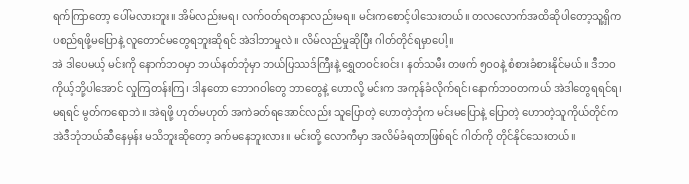ရက်ကြာတော့ ပေါ်မလားဘူး။ အိမ်လည်းမရ၊ လက်ဝတ်ရတနာလည်းမရ။ မင်းကစောင့်ပါသေးတယ်။ တလလောက်အထိဆိုပါတော့သူ့ရှိက ပစည်ရဖို့မပြောနဲ့ လူတောင်မတွေရဘူးဆိုရင် အဲဒါဘာမှုလဲ။ လိမ်လည်မှုဆိုပြီး ဂါတ်တိုင်ရမှာပေါ့။
အဲ ဒါပေမယ့် မင်းကို နောက်ဘဝမှာ ဘယ်နတ်ဘုံမှာ ဘယ်ပြဿဒ်ကြီးနဲ့ ရွှေတဝင်းဝင်း၊ နတ်သမီး တဖက် ၅ဝဝနဲ့ စံစားခံစားနိုင်မယ်။ ဒီဘဝ ကိုယ့်ဘို့ပါအောင် လှုကြတန်းကြ၊ ဒါနတော ဘောဂဝါတွေ ဘာတွေနဲ့ ဟောလို့ မင်းက အကုန်ခံလိုက်ရင်၊နောက်ဘဝတကယ် အဲဒါတွေရရင်ရ၊ မရရင် မွတ်ကရောဘဲ။ အဲရဖို့ ဟုတ်မဟုတ် အကဲခတ်ရအောင်လည်း သူပြောတဲ့ ဟောတဲ့ဘုံက မင်းမပြောနဲ့ ပြောတဲ့ ဟောတဲ့သူကိုယ်တိုင်က အဲဒီဘုံဘယ်ဆီနေမှန်း မသိဘူးဆိုတော့ ခက်မနေဘူးလား။ မင်းတို့ လောကီမှာ အလိမ်ခံရတာဖြစ်ရင် ဂါတ်ကို တိုင်နိုင်သေးတယ်။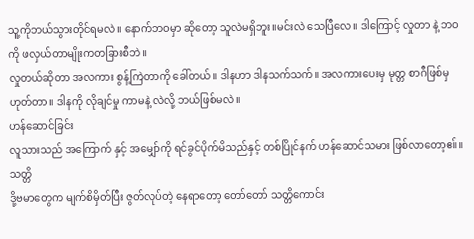သူ့ကိုဘယ်သွားတိုင်ရမလဲ။ နောက်ဘဝမှာ ဆိုတော့ သူလဲမရှိဘူး။မင်းလဲ သေပြီလေ။ ဒါကြောင့် လှုတာ နဲ့ ဘဝကို ဖလှယ်တာမျိုးကတခြားစီဘဲ။
လှုတယ်ဆိုတာ အလကား စွန့်ကြဲတာကို ခေါ်တယ်။ ဒါနဟာ ဒါနသက်သက်။ အလကားပေးမှ မုတ္တ စာဂီဖြစ်မှဟုတ်တာ။ ဒါနကို လိုချင်မှု ကာမနဲ့ လဲလို့ ဘယ်ဖြစ်မလဲ။
ဟန်ဆောင်ခြင်း
လူသားသည် အကြောက် နှင့် အမျှော်ကို ရင်ခွင်ပိုက်မိသည်နှင့် တစ်ပြိုင်နက် ဟန်ဆောင်သမား ဖြစ်လာတော့ဧ။်။
သတ္တိ
ဒို့ဗမာတွေက မျက်စိမှိတ်ပြီး ဇွတ်လုပ်တဲ့ နေရာတော့ တော်တော် သတ္တိကောင်း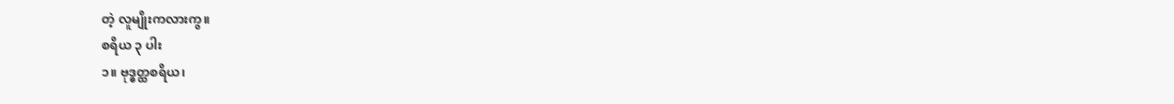တဲ့ လူမျိုးကလားကွ။
စရိယ ၃ ပါး
၁။ ဗုဒ္ဓတ္ထစရိယ၊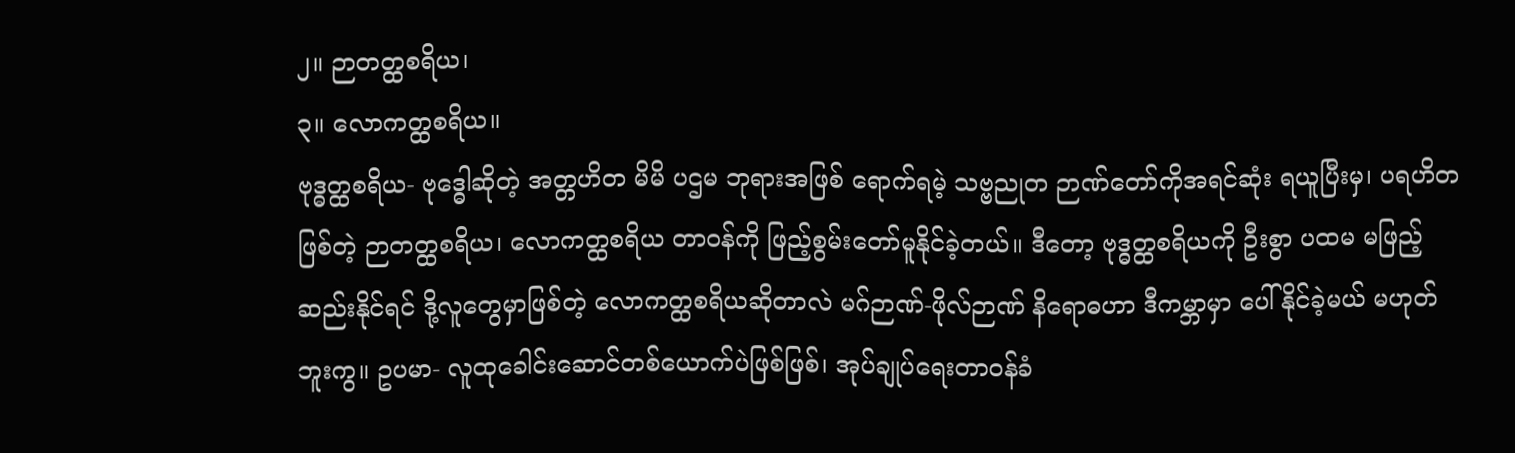၂။ ဉာတတ္ထစရိယ၊
၃။ လောကတ္ထစရိယ။
ဗုဒ္ဓတ္ထစရိယ- ဗုဒ္ဓေါဆိုတဲ့ အတ္တဟိတ မိမိ ပဌမ ဘုရားအဖြစ် ရောက်ရမဲ့ သဗ္ဗညုတ ဉာဏ်တော်ကိုအရင်ဆုံး ရယူပြီးမှ၊ ပရဟိတဖြစ်တဲ့ ဉာတတ္ထစရိယ၊ လောကတ္ထစရိယ တာဝန်ကို ဖြည့်စွမ်းတော်မူနိုင်ခဲ့တယ်။ ဒီတော့ ဗုဒ္ဓတ္ထစရိယကို ဦးစွာ ပထမ မဖြည့်ဆည်းနိုင်ရင် ဒို့လူတွေမှာဖြစ်တဲ့ လောကတ္ထစရိယဆိုတာလဲ မဂ်ဉာဏ်-ဖိုလ်ဉာဏ် နိရောဓဟာ ဒီကမ္ဘာမှာ ပေါ်နိုင်ခဲ့မယ် မဟုတ်ဘူးကွ။ ဥပမာ- လူထုခေါင်းဆောင်တစ်ယောက်ပဲဖြစ်ဖြစ်၊ အုပ်ချုပ်ရေးတာဝန်ခံ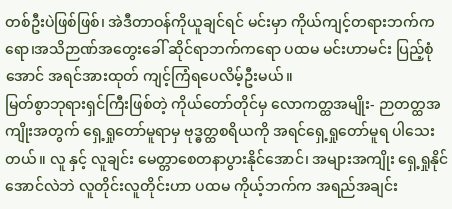တစ်ဦးပဲဖြစ်ဖြစ်၊ အဲဒီတာဝန်ကိုယူချင်ရင် မင်းမှာ ကိုယ်ကျင့်တရားဘက်ကရော၊အသိဉာဏ်အတွေးခေါ် ဆိုင်ရာဘက်ကရော ပထမ မင်းဟာမင်း ပြည့်စုံအောင် အရင်အားထုတ် ကျင့်ကြံရပေလိမ့်ဦးမယ်။
မြတ်စွာဘုရားရှင်ကြီးဖြစ်တဲ့ ကိုယ်တော်တိုင်မှ လောကတ္ထအမျိုး- ဉာတတ္ထအကျိုးအတွက် ရှေ့ရှုတော်မူရာမှ ဗုဒ္ဓတ္ထစရိယကို အရင်ရှေ့ရှုတော်မူရ ပါသေးတယ်။ လူ နှင့် လူချင်း မေတ္တာစေတနာပွားနိုင်အောင်၊ အများအကျိုး ရှေ့ရှုနိုင်အောင်လဲဘဲ လူတိုင်းလူတိုင်းဟာ ပထမ ကိုယ့်ဘက်က အရည်အချင်း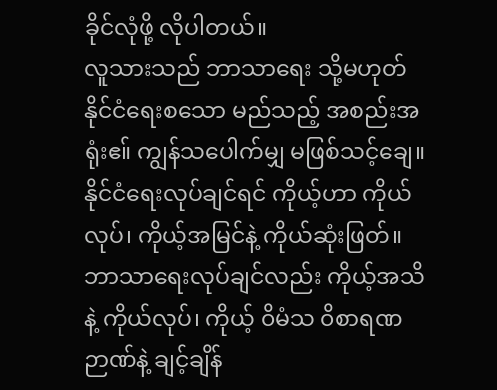ခိုင်လုံဖို့ လိုပါတယ်။
လူသားသည် ဘာသာရေး သို့မဟုတ် နိုင်ငံရေးစသော မည်သည့် အစည်းအရုံးဧ။် ကျွန်သပေါက်မျှ မဖြစ်သင့်ချေ။
နိုင်ငံရေးလုပ်ချင်ရင် ကိုယ့်ဟာ ကိုယ်လုပ်၊ ကိုယ့်အမြင်နဲ့ ကိုယ်ဆုံးဖြတ်။
ဘာသာရေးလုပ်ချင်လည်း ကိုယ့်အသိနဲ့ ကိုယ်လုပ်၊ ကိုယ့် ၀ိမံသ ၀ိစာရဏဉာဏ်နဲ့ ချင့်ချိန်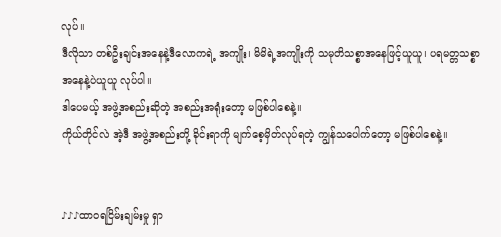လုပ်။
ဒီလိုသာ တစ်ဦးချင်းအနေနဲ့ဒီလောကရဲ့ အကျိုး၊ မိမိရဲ့အကျိုးကို သမုတိသစ္စာအနေဖြင့်ယူယူ၊ ပရမတ္တသစ္စာအနေနဲ့ပဲယူယူ လုပ်ပါ။
ဒါပေမယ့် အဖွဲ့အစည်းဆိုတဲ့ အစည်းအရုံးတော့ မဖြစ်ပါစေနဲ့။
ကိုယ်တိုင်လဲ အဲ့ဒီ အဖွဲ့အစည်းတို့ ခိုင်းရာကို မျက်စေ့မှိတ်လုပ်ရတဲ့ ကျွန်သပေါက်တော့ မဖြစ်ပါစေနဲ့။


♪♪♪ထာဝရငြိမ်းချမ်းမှု ရှာ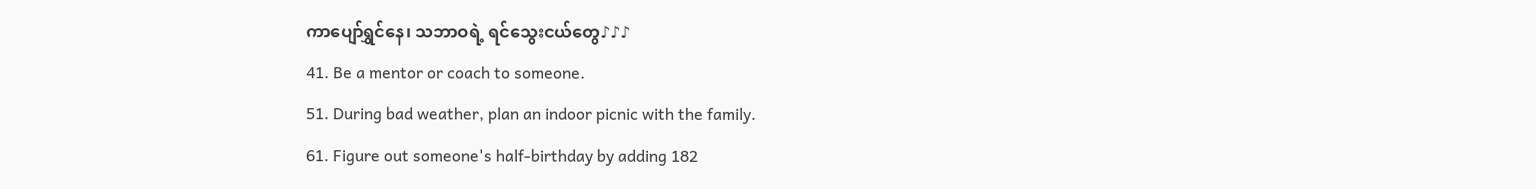ကာပျော်ရွှင်နေ၊ သဘာဝရဲ့ ရင်သွေးငယ်တွေ♪♪♪
41. Be a mentor or coach to someone.
51. During bad weather, plan an indoor picnic with the family.
61. Figure out someone's half-birthday by adding 182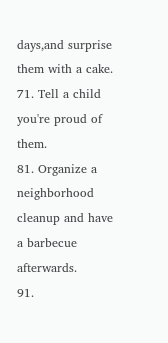days,and surprise them with a cake.
71. Tell a child you're proud of them.
81. Organize a neighborhood cleanup and have a barbecue afterwards.
91.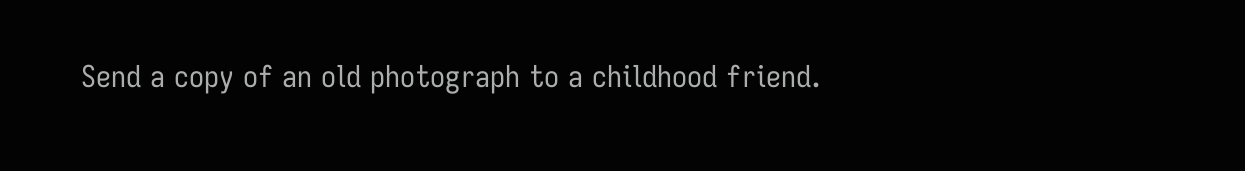Send a copy of an old photograph to a childhood friend.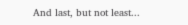And last, but not least...